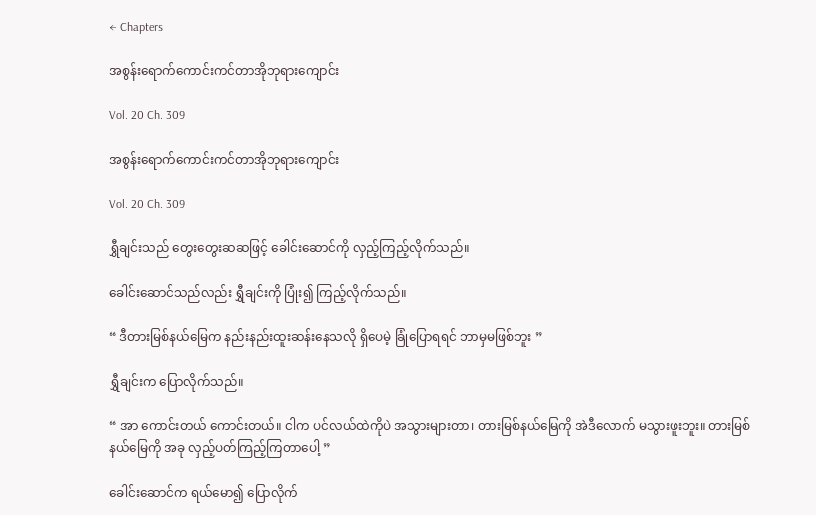← Chapters

အစွန်းရောက်ကောင်းကင်တာအိုဘုရားကျောင်း

Vol. 20 Ch. 309

အစွန်းရောက်ကောင်းကင်တာအိုဘုရားကျောင်း

Vol. 20 Ch. 309

ရွှီချင်းသည် တွေးတွေးဆဆဖြင့် ခေါင်းဆောင်ကို လှည့်ကြည့်လိုက်သည်။

ခေါင်းဆောင်သည်လည်း ရွှီချင်းကို ပြုံး၍ ကြည့်လိုက်သည်။

“ ဒီတားမြစ်နယ်မြေက နည်းနည်းထူးဆန်းနေသလို ရှိပေမဲ့ ခြုံပြောရရင် ဘာမှမဖြစ်ဘူး ”

ရွှီချင်းက ပြောလိုက်သည်။

“ အာ ကောင်းတယ် ကောင်းတယ်။ ငါက ပင်လယ်ထဲကိုပဲ အသွားများတာ၊ တားမြစ်နယ်မြေကို အဲဒီလောက် မသွားဖူးဘူး။ တားမြစ်နယ်မြေကို အခု လှည့်ပတ်ကြည့်ကြတာပေါ့ ”

ခေါင်းဆောင်က ရယ်မော၍ ပြောလိုက်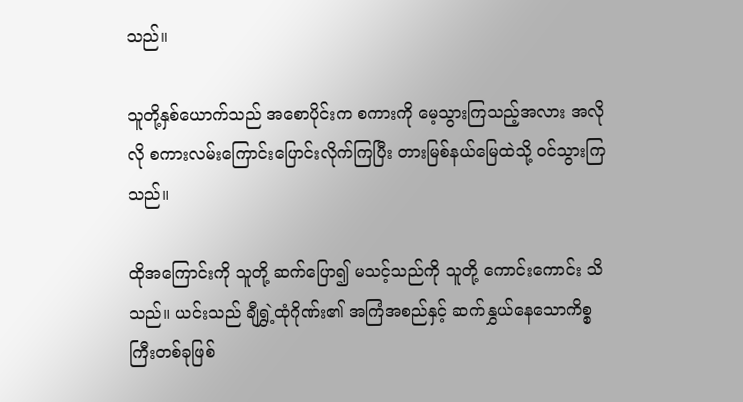သည်။

သူတို့နှစ်ယောက်သည် အစောပိုင်းက စကားကို မေ့သွားကြသည့်အလား အလိုလို စကားလမ်းကြောင်းပြောင်းလိုက်ကြပြီး တားမြစ်နယ်မြေထဲသို့ ဝင်သွားကြသည်။

ထိုအကြောင်းကို သူတို့ ဆက်ပြော၍ မသင့်သည်ကို သူတို့ ကောင်းကောင်း သိသည်။ ယင်းသည် ချီရွှဲ့ထုံဂိုဏ်း၏ အကြံအစည်နှင့် ဆက်နွှယ်နေသောကိစ္စကြီးတစ်ခုဖြစ်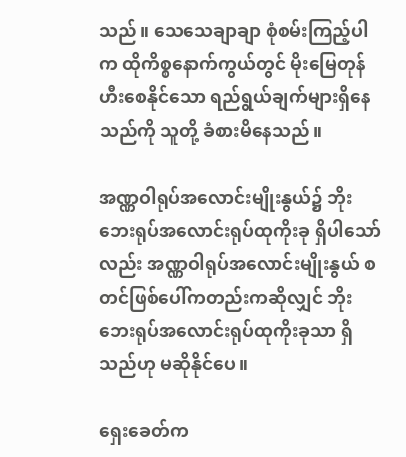သည်။ သေသေချာချာ စုံစမ်းကြည့်ပါက ထိုကိစ္စနောက်ကွယ်တွင် မိုးမြေတုန်ဟီးစေနိုင်သော ရည်ရွယ်ချက်များရှိနေသည်ကို သူတို့ ခံစားမိနေသည်။

အဏ္ဏဝါရုပ်အလောင်းမျိုးနွယ်၌ ဘိုးဘေးရုပ်အလောင်းရုပ်ထုကိုးခု ရှိပါသော်လည်း အဏ္ဏဝါရုပ်အလောင်းမျိုးနွယ် စတင်ဖြစ်ပေါ်ကတည်းကဆိုလျှင် ဘိုးဘေးရုပ်အလောင်းရုပ်ထုကိုးခုသာ ရှိသည်ဟု မဆိုနိုင်ပေ။

ရှေးခေတ်က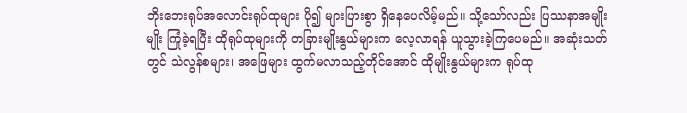ဘိုးဘေးရုပ်အလောင်းရုပ်ထုများ ပို၍ များပြားစွာ ရှိနေပေလိမ့်မည်။ သို့သော်လည်း ပြဿနာအမျိုးမျိုး ကြုံခဲ့ရပြီး ထိုရုပ်ထုများကို တခြားမျိုးနွယ်များက လေ့လာရန် ယူသွားခဲ့ကြပေမည်။ အဆုံးသတ်တွင် သဲလွန်စများ၊ အဖြေများ ထွက်မလာသည့်တိုင်အောင် ထိုမျိုးနွယ်များက ရုပ်ထု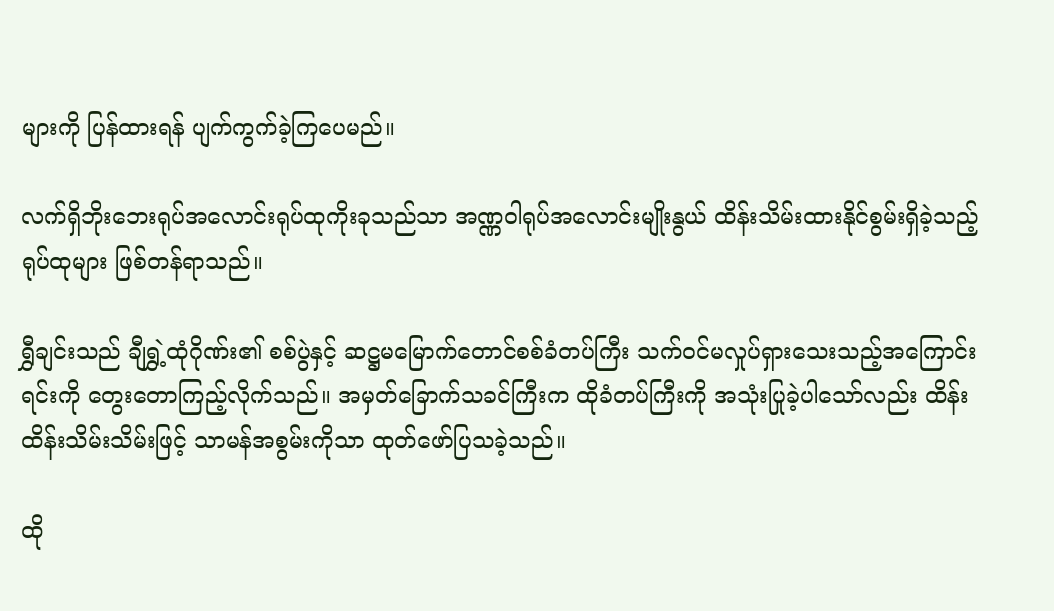များကို ပြန်ထားရန် ပျက်ကွက်ခဲ့ကြပေမည်။

လက်ရှိဘိုးဘေးရုပ်အလောင်းရုပ်ထုကိုးခုသည်သာ အဏ္ဏဝါရုပ်အလောင်းမျိုးနွယ် ထိန်းသိမ်းထားနိုင်စွမ်းရှိခဲ့သည့် ရုပ်ထုများ ဖြစ်တန်ရာသည်။

ရွှီချင်းသည် ချီရွှဲ့ထုံဂိုဏ်း၏ စစ်ပွဲနှင့် ဆဋ္ဌမမြောက်တောင်စစ်ခံတပ်ကြီး သက်ဝင်မလှုပ်ရှားသေးသည့်အကြောင်းရင်းကို တွေးတောကြည့်လိုက်သည်။ အမှတ်ခြောက်သခင်ကြီးက ထိုခံတပ်ကြီးကို အသုံးပြုခဲ့ပါသော်လည်း ထိန်းထိန်းသိမ်းသိမ်းဖြင့် သာမန်အစွမ်းကိုသာ ထုတ်ဖော်ပြသခဲ့သည်။

ထို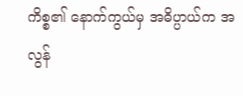ကိစ္စ၏ နောက်ကွယ်မှ အဓိပ္ပာယ်က အလွန်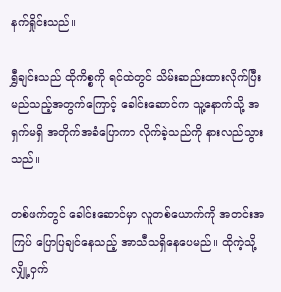နက်ရှိုင်းသည်။

ရွှီချင်းသည် ထိုကိစ္စကို ရင်ထဲတွင် သိမ်းဆည်းထားလိုက်ပြီး မည်သည့်အတွက်ကြောင့် ခေါင်းဆောင်က သူ့နောက်သို့ အရှက်မရှိ အတိုက်အခံပြောကာ လိုက်ခဲ့သည်ကို နားလည်သွားသည်။

တစ်ဖက်တွင် ခေါင်းဆောင်မှာ လူတစ်ယောက်ကို အတင်းအကြပ် ပြောပြချင်နေသည့် အာသီသရှိနေပေမည်။ ထိုကဲ့သို့ လျှို့ဝှက်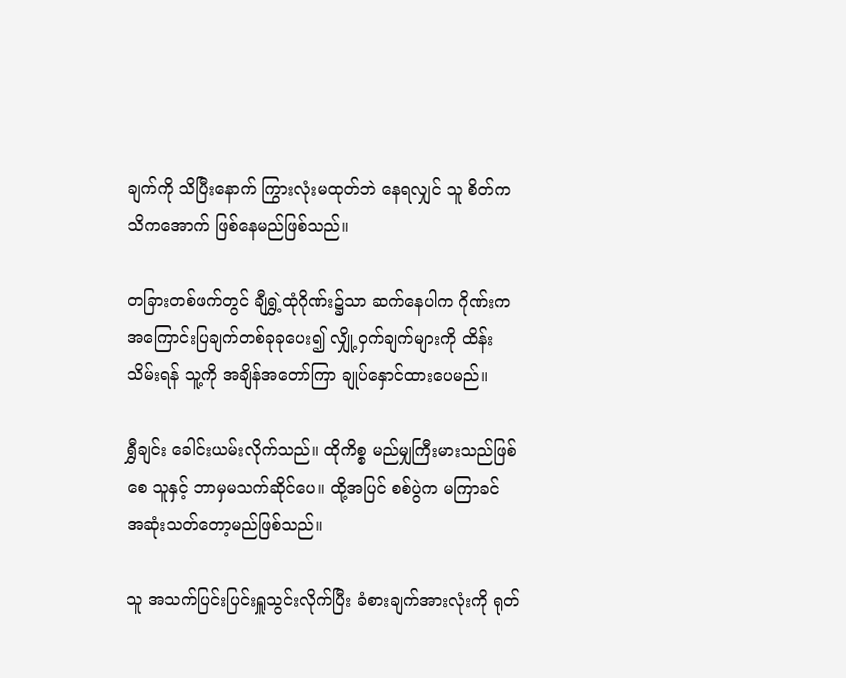ချက်ကို သိပြီးနောက် ကြွားလုံးမထုတ်ဘဲ နေရလျှင် သူ စိတ်ကသိကအောက် ဖြစ်နေမည်ဖြစ်သည်။

တခြားတစ်ဖက်တွင် ချီရွှဲ့ထုံဂိုဏ်း၌သာ ဆက်နေပါက ဂိုဏ်းက အကြောင်းပြချက်တစ်ခုခုပေး၍ လျှို့ဝှက်ချက်များကို ထိန်းသိမ်းရန် သူ့ကို အချိန်အတော်ကြာ ချုပ်နှောင်ထားပေမည်။

ရွှီချင်း ခေါင်းယမ်းလိုက်သည်။ ထိုကိစ္စ မည်မျှကြီးမားသည်ဖြစ်စေ သူနှင့် ဘာမှမသက်ဆိုင်ပေ။ ထို့အပြင် စစ်ပွဲက မကြာခင် အဆုံးသတ်တော့မည်ဖြစ်သည်။

သူ အသက်ပြင်းပြင်းရှူသွင်းလိုက်ပြီး ခံစားချက်အားလုံးကို ရုတ်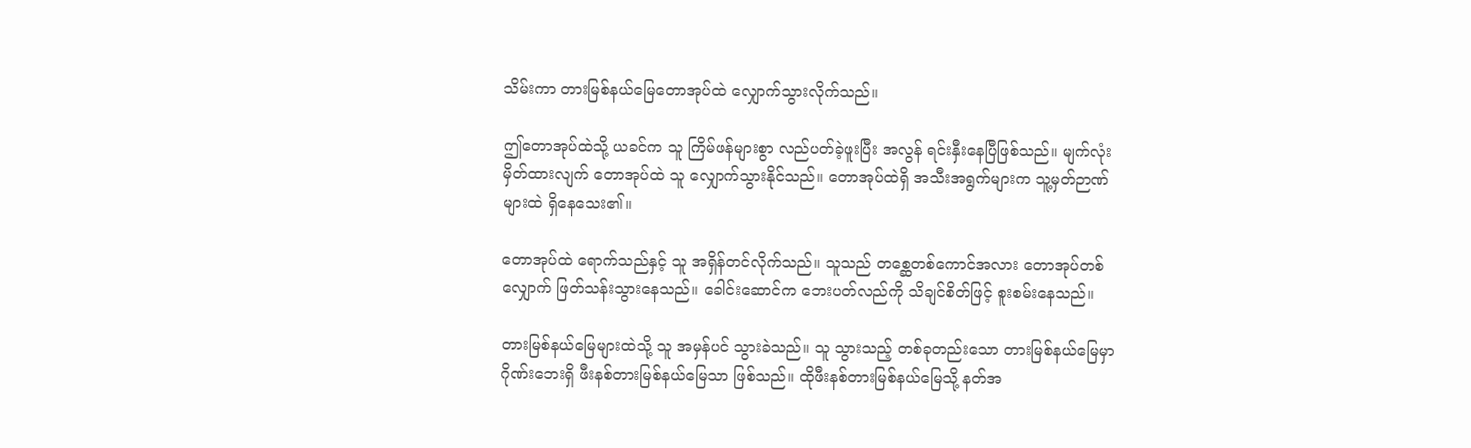သိမ်းကာ တားမြစ်နယ်မြေတောအုပ်ထဲ လျှောက်သွားလိုက်သည်။

ဤတောအုပ်ထဲသို့ ယခင်က သူ ကြိမ်ဖန်များစွာ လည်ပတ်ခဲ့ဖူးပြီး အလွန် ရင်းနှီးနေပြီဖြစ်သည်။ မျက်လုံးမှိတ်ထားလျက် တောအုပ်ထဲ သူ လျှောက်သွားနိုင်သည်။ တောအုပ်ထဲရှိ အသီးအရွက်များက သူ့မှတ်ဉာဏ်များထဲ ရှိနေသေး၏။

တောအုပ်ထဲ ရောက်သည်နှင့် သူ အရှိန်တင်လိုက်သည်။ သူသည် တစ္ဆေတစ်ကောင်အလား တောအုပ်တစ်လျှောက် ဖြတ်သန်းသွားနေသည်။ ခေါင်းဆောင်က ဘေးပတ်လည်ကို သိချင်စိတ်ဖြင့် စူးစမ်းနေသည်။

တားမြစ်နယ်မြေများထဲသို့ သူ အမှန်ပင် သွားခဲသည်။ သူ သွားသည့် တစ်ခုတည်းသော တားမြစ်နယ်မြေမှာ ဂိုဏ်းဘေးရှိ ဖီးနစ်တားမြစ်နယ်မြေသာ ဖြစ်သည်။ ထိုဖီးနစ်တားမြစ်နယ်မြေသို့ နတ်အ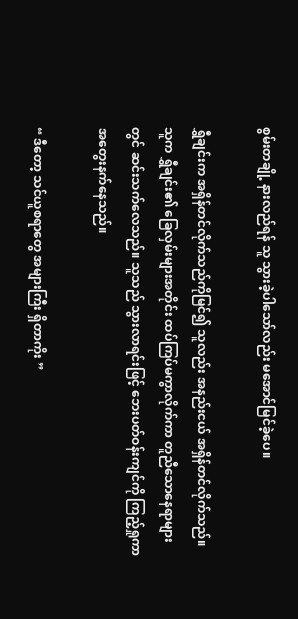စွမ်းတချို့ နားလည်ရန် သူ သွားခဲ့ပါသော်လည်း မအောင်မြင်ခဲ့ပေ။

ရွှီချင်းက အရှိန်တင်လိုက်သည်ကိုမြင်၍ သူလည်း အနည်းငယ် အရှိန်တင်လိုက်သည်။ သူက ရွှီချင်း၏ ခြေလှမ်းများအတိုင်း ထပ်ကြပ်မကွာလိုက်ကာ တူညီသောနေရာများတွင် ဆင်းသက်လေသည်။ သူသည် သွားလာရင်းဖြင့် ဘေးပတ်ဝန်းကျင်ကို ကြည့်ရှုကာ အတွေးနက်နေသည်။

“ ဒီတော့ သင်ယူစရာတွေ အများကြီး ရှိတာကိုး ”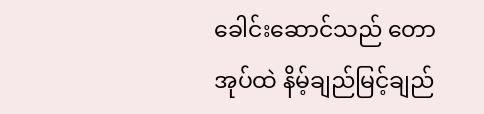ခေါင်းဆောင်သည် တောအုပ်ထဲ နိမ့်ချည်မြင့်ချည်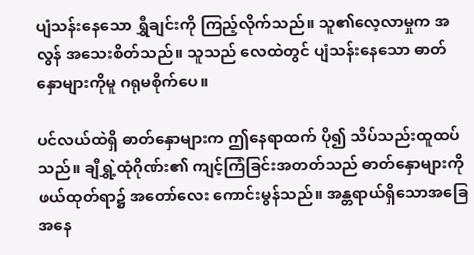ပျံသန်းနေသော ရွှီချင်းကို ကြည့်လိုက်သည်။ သူ၏လေ့လာမှုက အလွန် အသေးစိတ်သည်။ သူသည် လေထဲတွင် ပျံသန်းနေသော ဓာတ်နှောများကိုမူ ဂရုမစိုက်ပေ။

ပင်လယ်ထဲရှိ ဓာတ်နှောများက ဤနေရာထက် ပို၍ သိပ်သည်းထူထပ်သည်။ ချီရွှဲ့ထုံဂိုဏ်း၏ ကျင့်ကြံခြင်းအတတ်သည် ဓာတ်နှောများကို ဖယ်ထုတ်ရာ၌ အတော်လေး ကောင်းမွန်သည်။ အန္တရာယ်ရှိသောအခြေအနေ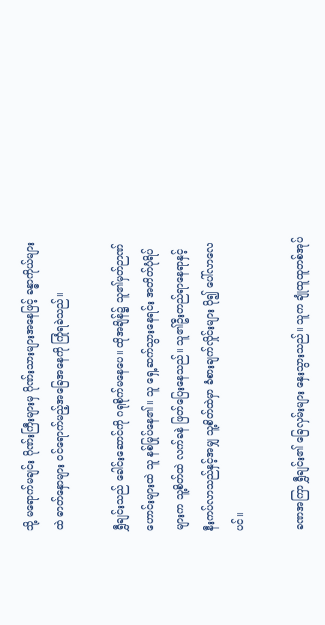သို့ မရောက်မချင်း ဂိုဏ်းကြီးများမှ ဂိုဏ်းသားများအနေဖြင့် ခန္ဓာကိုယ်များထဲ ဓာတ်နှောများ ဝင်ရောက်မည့်အခြေအနေကို ကြုံရခဲသည်။

ရွှီချင်းသည် ခေါင်းဆောင်ကို ဂရုစိုက်မနေပေ။ ထိုအချိန်၌ သူ၏မှတ်ဉာဏ်ဟောင်းများထဲ သူ နစ်မြုပ်နေ၏။ သူ ရှေ့ဆက်သွားနေရင်း အတိတ်ပုံရိပ်များက သူ့စိတ်ထဲ လက်ခနဲ ဖြတ်ပြေးနေသည်။ သူ၏ဦးတည်ရာနေရာနှင့် နီးကပ်လာသည်နှင့်အမျှ သူ့စိတ်ထဲမှာ ခံစားချက်လှိုင်းများ ပို၍ ပေါ်လာလေပင်။

ခဏအကြာ ရွှီချင်း၏ ခြေလှမ်းများ နှေးသွားသည်။ သူက ချုံထူထူတစ်အုပ်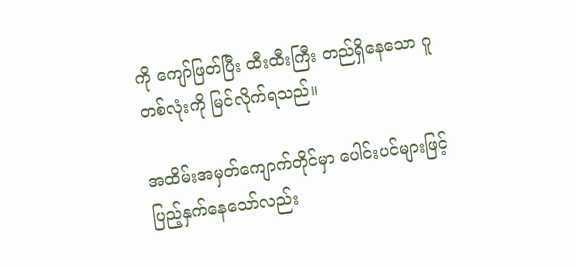ကို ကျော်ဖြတ်ပြီး ထီးထီးကြီး တည်ရှိနေသော ဂူတစ်လုံးကို မြင်လိုက်ရသည်။

အထိမ်းအမှတ်ကျောက်တိုင်မှာ ပေါင်းပင်များဖြင့် ပြည့်နှက်နေသော်လည်း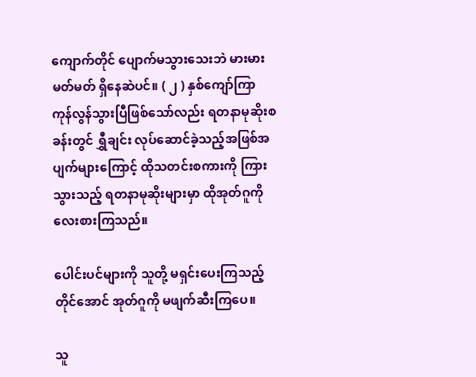ကျောက်တိုင် ပျောက်မသွားသေးဘဲ မားမားမတ်မတ် ရှိနေဆဲပင်။ ( ၂ ) နှစ်ကျော်ကြာ ကုန်လွန်သွားပြီဖြစ်သော်လည်း ရတနာမုဆိုးစခန်းတွင် ရွှီချင်း လုပ်ဆောင်ခဲ့သည့်အဖြစ်အပျက်များကြောင့် ထိုသတင်းစကားကို ကြားသွားသည့် ရတနာမုဆိုးများမှာ ထိုအုတ်ဂူကို လေးစားကြသည်။

ပေါင်းပင်များကို သူတို့ မရှင်းပေးကြသည့်တိုင်အောင် အုတ်ဂူကို မဖျက်ဆီးကြပေ။

သူ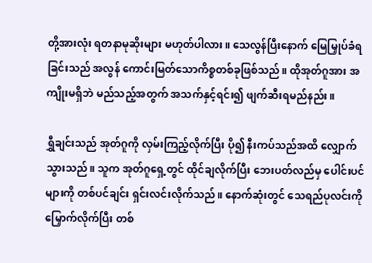တို့အားလုံး ရတနာမုဆိုးများ မဟုတ်ပါလား။ သေလွန်ပြီးနောက် မြေမြှုပ်ခံရခြင်းသည် အလွန် ကောင်းမြတ်သောကိစ္စတစ်ခုဖြစ်သည်။ ထိုအုတ်ဂူအား အကျိုးမရှိဘဲ မည်သည့်အတွက် အသက်နှင့်ရင်း၍ ဖျက်ဆီးရမည်နည်း။

ရွှီချင်းသည် အုတ်ဂူကို လှမ်းကြည့်လိုက်ပြီး ပို၍ နီးကပ်သည်အထိ လျှောက်သွားသည်။ သူက အုတ်ဂူရှေ့တွင် ထိုင်ချလိုက်ပြီး ဘေးပတ်လည်မှ ပေါင်းပင်များကို တစ်ပင်ချင်း ရှင်းလင်းလိုက်သည်။ နောက်ဆုံးတွင် သေရည်ပုလင်းကို မြှောက်လိုက်ပြီး တစ်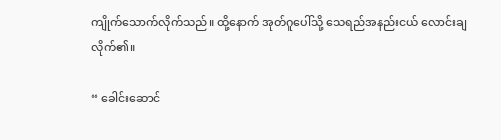ကျိုက်သောက်လိုက်သည်။ ထို့နောက် အုတ်ဂူပေါ်သို့ သေရည်အနည်းငယ် လောင်းချလိုက်၏။

“ ခေါင်းဆောင်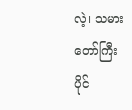လဲ့၊ သမားတော်ကြီးပိုင်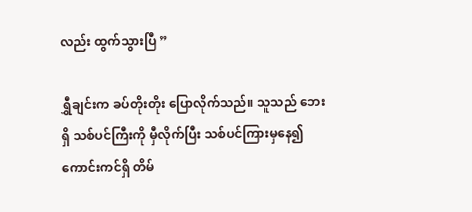လည်း ထွက်သွားပြီ ”

ရွှီချင်းက ခပ်တိုးတိုး ပြောလိုက်သည်။ သူသည် ဘေးရှိ သစ်ပင်ကြီးကို မှီလိုက်ပြီး သစ်ပင်ကြားမှနေ၍ ကောင်းကင်ရှိ တိမ်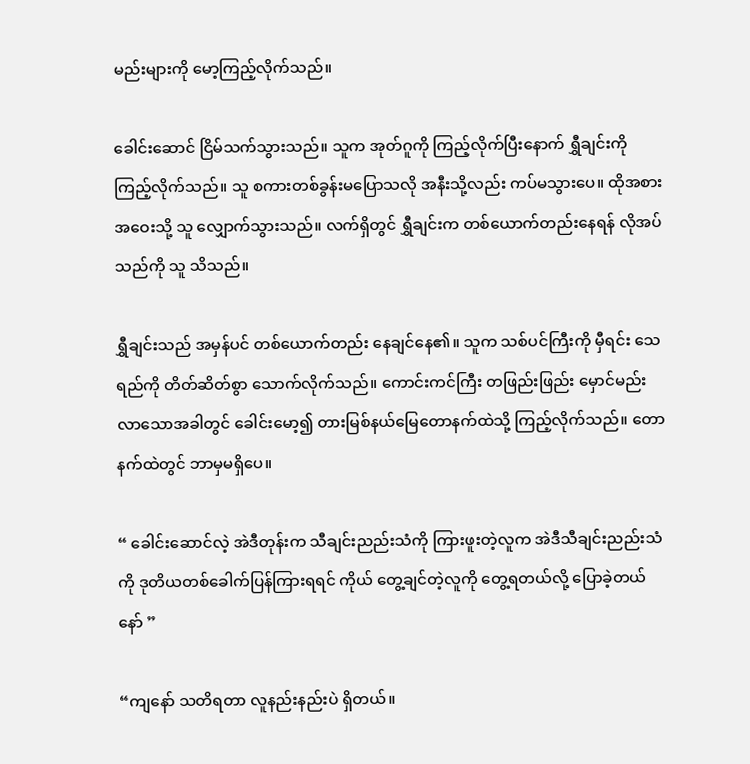မည်းများကို မော့ကြည့်လိုက်သည်။

ခေါင်းဆောင် ငြိမ်သက်သွားသည်။ သူက အုတ်ဂူကို ကြည့်လိုက်ပြီးနောက် ရွှီချင်းကို ကြည့်လိုက်သည်။ သူ စကားတစ်ခွန်းမပြောသလို အနီးသို့လည်း ကပ်မသွားပေ။ ထိုအစား အဝေးသို့ သူ လျှောက်သွားသည်။ လက်ရှိတွင် ရွှီချင်းက တစ်ယောက်တည်းနေရန် လိုအပ်သည်ကို သူ သိသည်။

ရွှီချင်းသည် အမှန်ပင် တစ်ယောက်တည်း နေချင်နေ၏။ သူက သစ်ပင်ကြီးကို မှီရင်း သေရည်ကို တိတ်ဆိတ်စွာ သောက်လိုက်သည်။ ကောင်းကင်ကြီး တဖြည်းဖြည်း မှောင်မည်းလာသောအခါတွင် ခေါင်းမော့၍ တားမြစ်နယ်မြေတောနက်ထဲသို့ ကြည့်လိုက်သည်။ တောနက်ထဲတွင် ဘာမှမရှိပေ။

“ ခေါင်းဆောင်လဲ့ အဲဒီတုန်းက သီချင်းညည်းသံကို ကြားဖူးတဲ့လူက အဲဒီသီချင်းညည်းသံကို ဒုတိယတစ်ခေါက်ပြန်ကြားရရင် ကိုယ် တွေ့ချင်တဲ့လူကို တွေ့ရတယ်လို့ ပြောခဲ့တယ်နော် ”

“ကျနော် သတိရတာ လူနည်းနည်းပဲ ရှိတယ်။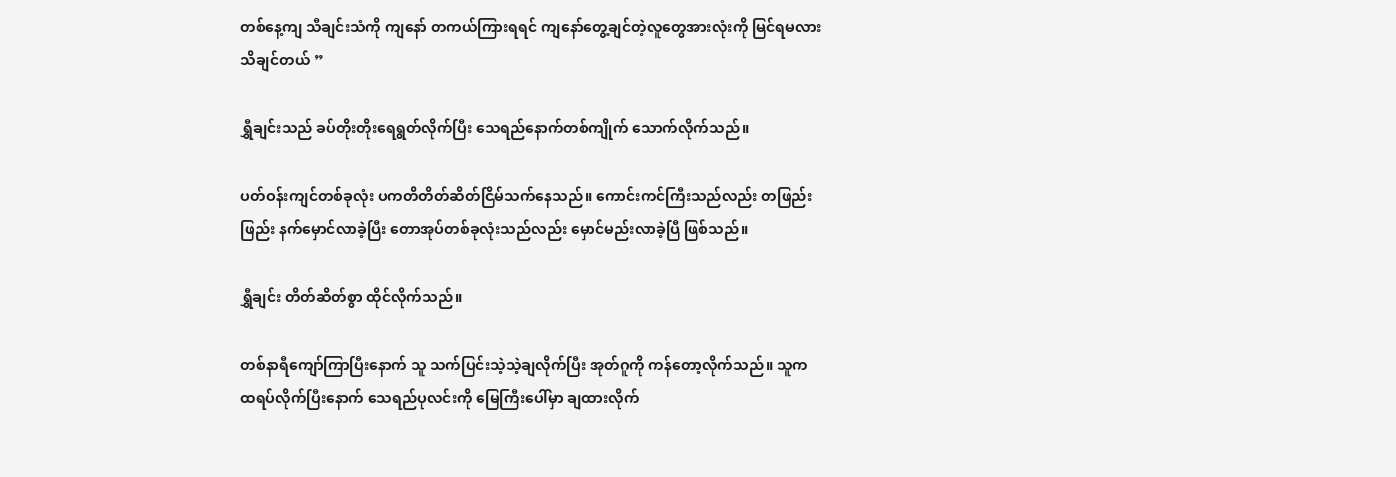တစ်နေ့ကျ သီချင်းသံကို ကျနော် တကယ်ကြားရရင် ကျနော်တွေ့ချင်တဲ့လူတွေအားလုံးကို မြင်ရမလား သိချင်တယ် ”

ရွှီချင်းသည် ခပ်တိုးတိုးရေရွတ်လိုက်ပြီး သေရည်နောက်တစ်ကျိုက် သောက်လိုက်သည်။

ပတ်ဝန်းကျင်တစ်ခုလုံး ပကတိတိတ်ဆိတ်ငြိမ်သက်နေသည်။ ကောင်းကင်ကြီးသည်လည်း တဖြည်းဖြည်း နက်မှောင်လာခဲ့ပြီး တောအုပ်တစ်ခုလုံးသည်လည်း မှောင်မည်းလာခဲ့ပြီ ဖြစ်သည်။

ရွှီချင်း တိတ်ဆိတ်စွာ ထိုင်လိုက်သည်။

တစ်နာရီကျော်ကြာပြီးနောက် သူ သက်ပြင်းသဲ့သဲ့ချလိုက်ပြီး အုတ်ဂူကို ကန်တော့လိုက်သည်။ သူက ထရပ်လိုက်ပြီးနောက် သေရည်ပုလင်းကို မြေကြီးပေါ်မှာ ချထားလိုက်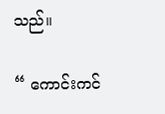သည်။

“ ကောင်းကင်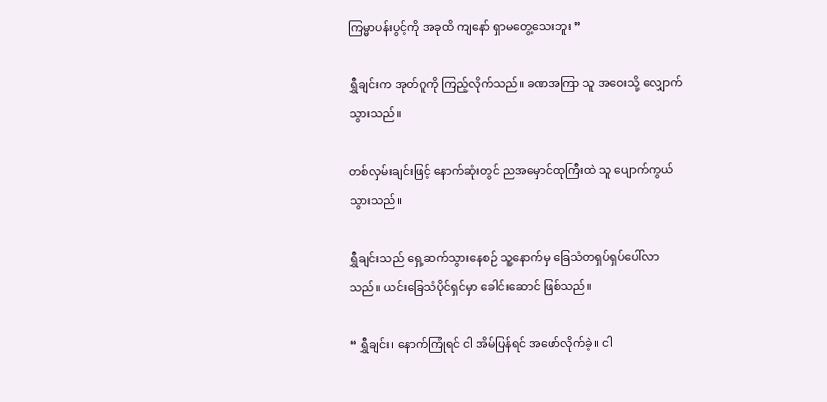ကြမ္မာပန်းပွင့်ကို အခုထိ ကျနော် ရှာမတွေ့သေးဘူး ”

ရွှီချင်းက အုတ်ဂူကို ကြည့်လိုက်သည်။ ခဏအကြာ သူ အဝေးသို့ လျှောက်သွားသည်။

တစ်လှမ်းချင်းဖြင့် နောက်ဆုံးတွင် ညအမှောင်ထုကြီးထဲ သူ ပျောက်ကွယ်သွားသည်။

ရွှီချင်းသည် ရှေ့ဆက်သွားနေစဉ် သူ့နောက်မှ ခြေသံတရှပ်ရှပ်ပေါ်လာသည်။ ယင်းခြေသံပိုင်ရှင်မှာ ခေါင်းဆောင် ဖြစ်သည်။

“ ရွှီချင်း၊ နောက်ကြုံရင် ငါ အိမ်ပြန်ရင် အဖော်လိုက်ခဲ့။ ငါ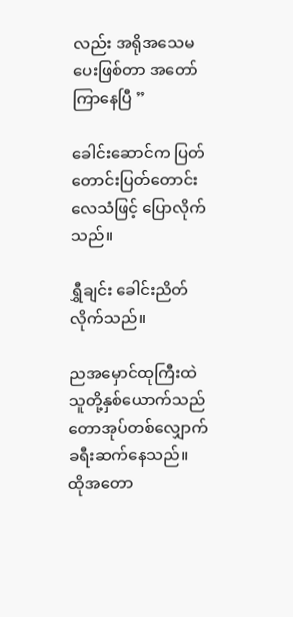လည်း အရိုအသေမပေးဖြစ်တာ အတော်ကြာနေပြီ ”

ခေါင်းဆောင်က ပြတ်တောင်းပြတ်တောင်းလေသံဖြင့် ပြောလိုက်သည်။

ရွှီချင်း ခေါင်းညိတ်လိုက်သည်။

ညအမှောင်ထုကြီးထဲ သူတို့နှစ်ယောက်သည် တောအုပ်တစ်လျှောက် ခရီးဆက်နေသည်။ ထိုအတော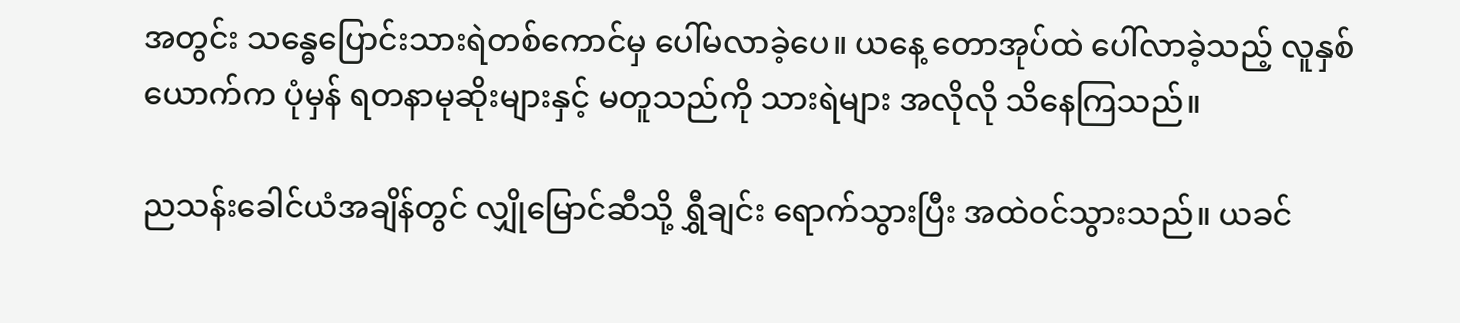အတွင်း သန္ဓေပြောင်းသားရဲတစ်ကောင်မှ ပေါ်မလာခဲ့ပေ။ ယနေ့ တောအုပ်ထဲ ပေါ်လာခဲ့သည့် လူနှစ်ယောက်က ပုံမှန် ရတနာမုဆိုးများနှင့် မတူသည်ကို သားရဲများ အလိုလို သိနေကြသည်။

ညသန်းခေါင်ယံအချိန်တွင် လျှိုမြောင်ဆီသို့ ရွှီချင်း ရောက်သွားပြီး အထဲဝင်သွားသည်။ ယခင်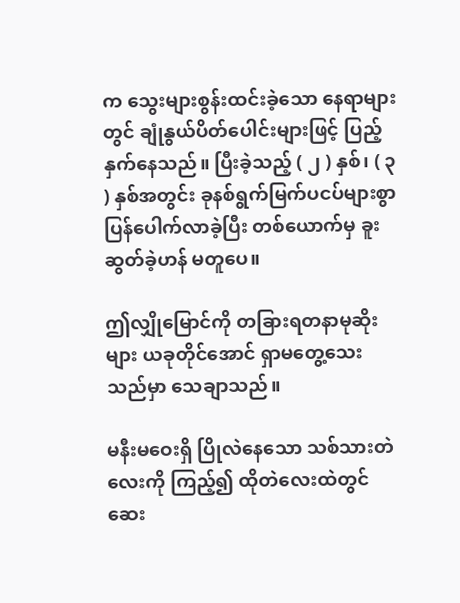က သွေးများစွန်းထင်းခဲ့သော နေရာများတွင် ချုံနွယ်ပိတ်ပေါင်းများဖြင့် ပြည့်နှက်နေသည်။ ပြီးခဲ့သည့် ( ၂ ) နှစ်၊ ( ၃ ) နှစ်အတွင်း ခုနစ်ရွက်မြက်ပငပ်များစွာ ပြန်ပေါက်လာခဲ့ပြီး တစ်ယောက်မှ ခူးဆွတ်ခဲ့ဟန် မတူပေ။

ဤလျှိုမြောင်ကို တခြားရတနာမုဆိုးများ ယခုတိုင်အောင် ရှာမတွေ့သေးသည်မှာ သေချာသည်။

မနီးမဝေးရှိ ပြိုလဲနေသော သစ်သားတဲလေးကို ကြည့်၍ ထိုတဲလေးထဲတွင် ဆေး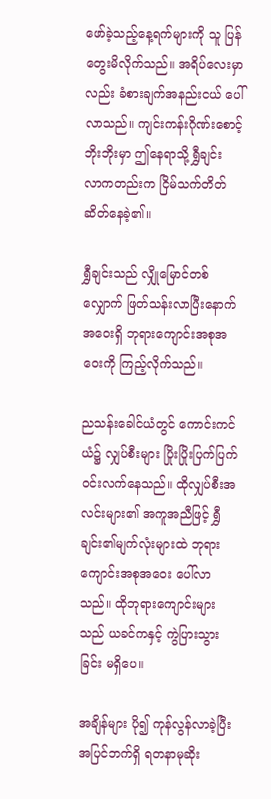ဖော်ခဲ့သည့်နေ့ရက်များကို သူ ပြန်တွေးမိလိုက်သည်။ အရိပ်လေးမှာလည်း ခံစားချက်အနည်းငယ် ပေါ်လာသည်။ ကျင်းကန်းဂိုဏ်းစောင့်ဘိုးဘိုးမှာ ဤနေရာသို့ ရွှီချင်း လာကတည်းက ငြိမ်သက်တိတ်ဆိတ်နေခဲ့၏။

ရွှီချင်းသည် လျှိုမြောင်တစ်လျှောက် ဖြတ်သန်းလာပြီးနောက် အဝေးရှိ ဘုရားကျောင်းအစုအဝေးကို ကြည့်လိုက်သည်။

ညသန်းခေါင်ယံတွင် ကောင်းကင်ယံ၌ လျှပ်စီးများ ပြိုးပြိုးပြက်ပြက် ဝင်းလက်နေသည်။ ထိုလျှပ်စီးအလင်းများ၏ အကူအညီဖြင့် ရွှီချင်း၏မျက်လုံးများထဲ ဘုရားကျောင်းအစုအဝေး ပေါ်လာသည်။ ထိုဘုရားကျောင်းများသည် ယခင်ကနှင့် ကွဲပြားသွားခြင်း မရှိပေ။

အချိန်များ ပို၍ ကုန်လွန်လာခဲ့ပြီး အပြင်ဘက်ရှိ ရတနာမုဆိုး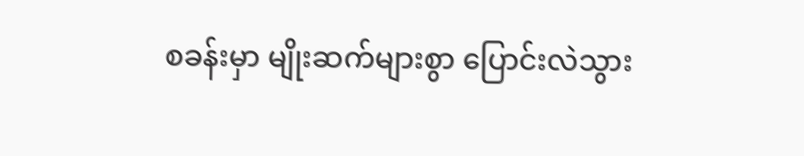စခန်းမှာ မျိုးဆက်များစွာ ပြောင်းလဲသွား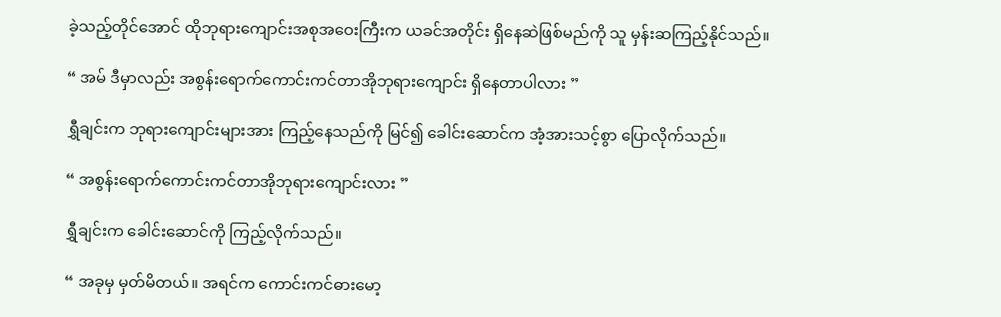ခဲ့သည့်တိုင်အောင် ထိုဘုရားကျောင်းအစုအဝေးကြီးက ယခင်အတိုင်း ရှိနေဆဲဖြစ်မည်ကို သူ မှန်းဆကြည့်နိုင်သည်။

“ အမ် ဒီမှာလည်း အစွန်းရောက်ကောင်းကင်တာအိုဘုရားကျောင်း ရှိနေတာပါလား ”

ရွှီချင်းက ဘုရားကျောင်းများအား ကြည့်နေသည်ကို မြင်၍ ခေါင်းဆောင်က အံ့အားသင့်စွာ ပြောလိုက်သည်။

“ အစွန်းရောက်ကောင်းကင်တာအိုဘုရားကျောင်းလား ”

ရွှီချင်းက ခေါင်းဆောင်ကို ကြည့်လိုက်သည်။

“ အခုမှ မှတ်မိတယ်။ အရင်က ကောင်းကင်ဓားမော့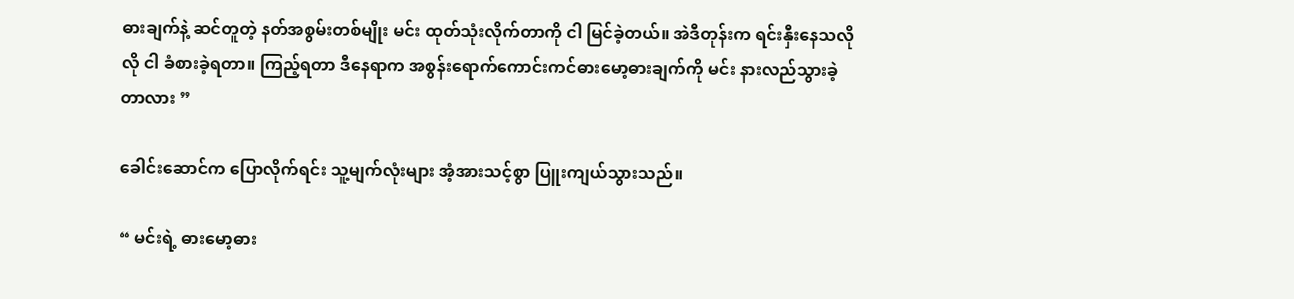ဓားချက်နဲ့ ဆင်တူတဲ့ နတ်အစွမ်းတစ်မျိုး မင်း ထုတ်သုံးလိုက်တာကို ငါ မြင်ခဲ့တယ်။ အဲဒီတုန်းက ရင်းနှီးနေသလိုလို ငါ ခံစားခဲ့ရတာ။ ကြည့်ရတာ ဒီနေရာက အစွန်းရောက်ကောင်းကင်ဓားမော့ဓားချက်ကို မင်း နားလည်သွားခဲ့တာလား ”

ခေါင်းဆောင်က ပြောလိုက်ရင်း သူ့မျက်လုံးများ အံ့အားသင့်စွာ ပြူးကျယ်သွားသည်။

“ မင်းရဲ့ ဓားမော့ဓား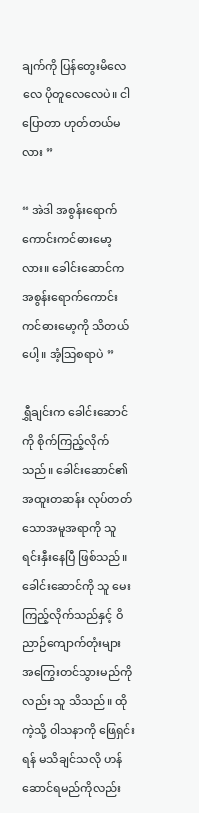ချက်ကို ပြန်တွေးမိလေလေ ပိုတူလေလေပဲ။ ငါ ပြောတာ ဟုတ်တယ်မလား ”

“ အဲဒါ အစွန်းရောက်ကောင်းကင်ဓားမော့လား။ ခေါင်းဆောင်က အစွန်းရောက်ကောင်းကင်ဓားမော့ကို သိတယ်ပေါ့။ အံ့သြစရာပဲ ”

ရွှီချင်းက ခေါင်းဆောင်ကို စိုက်ကြည့်လိုက်သည်။ ခေါင်းဆောင်၏ အထူးတဆန်း လုပ်တတ်သောအမူအရာကို သူ ရင်းနှီးနေပြီ ဖြစ်သည်။ ခေါင်းဆောင်ကို သူ မေးကြည့်လိုက်သည်နှင့် ဝိညာဉ်ကျောက်တုံးများ အကြွေးတင်သွားမည်ကိုလည်း သူ သိသည်။ ထိုကဲ့သို့ ဝါသနာကို ဖြေရှင်းရန် မသိချင်သလို ဟန်ဆောင်ရမည်ကိုလည်း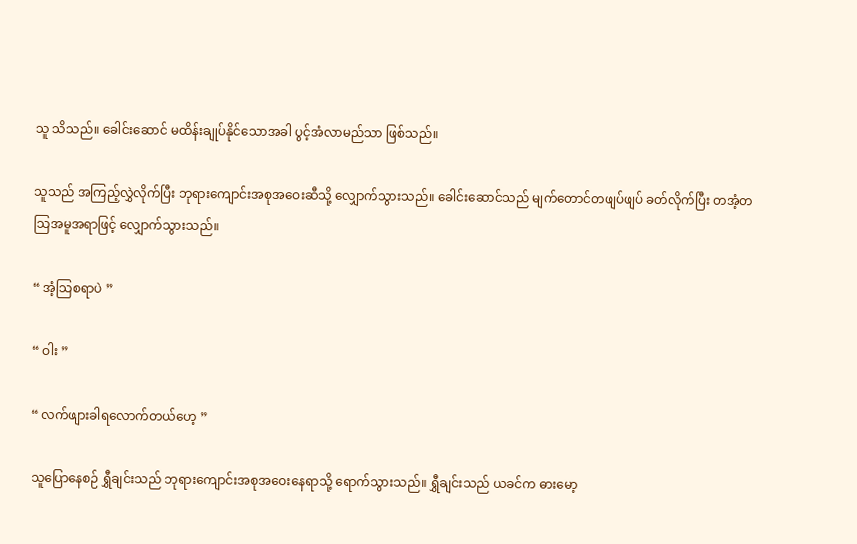သူ သိသည်။ ခေါင်းဆောင် မထိန်းချုပ်နိုင်သောအခါ ပွင့်အံလာမည်သာ ဖြစ်သည်။

သူသည် အကြည့်လွှဲလိုက်ပြီး ဘုရားကျောင်းအစုအဝေးဆီသို့ လျှောက်သွားသည်။ ခေါင်းဆောင်သည် မျက်တောင်တဖျပ်ဖျပ် ခတ်လိုက်ပြီး တအံ့တသြအမူအရာဖြင့် လျှောက်သွားသည်။

“ အံ့သြစရာပဲ ”

“ ဝါး ”

“ လက်ဖျားခါရလောက်တယ်ဟေ့ ”

သူပြောနေစဉ် ရွှီချင်းသည် ဘုရားကျောင်းအစုအဝေးနေရာသို့ ရောက်သွားသည်။ ရွှီချင်းသည် ယခင်က ဓားမော့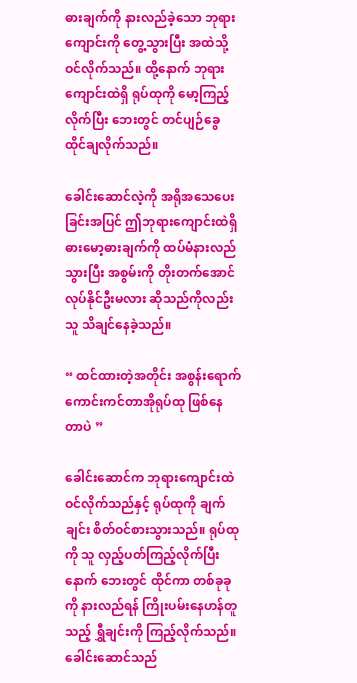ဓားချက်ကို နားလည်ခဲ့သော ဘုရားကျောင်းကို တွေ့သွားပြီး အထဲသို့ ဝင်လိုက်သည်။ ထို့နောက် ဘုရားကျောင်းထဲရှိ ရုပ်ထုကို မော့ကြည့်လိုက်ပြီး ဘေးတွင် တင်ပျဉ်ခွေထိုင်ချလိုက်သည်။

ခေါင်းဆောင်လဲ့ကို အရိုအသေပေးခြင်းအပြင် ဤဘုရားကျောင်းထဲရှိ ဓားမော့ဓားချက်ကို ထပ်မံနားလည်သွားပြီး အစွမ်းကို တိုးတက်အောင် လုပ်နိုင်ဦးမလား ဆိုသည်ကိုလည်း သူ သိချင်နေခဲ့သည်။

“ ထင်ထားတဲ့အတိုင်း အစွန်းရောက်ကောင်းကင်တာအိုရုပ်ထု ဖြစ်နေတာပဲ ”

ခေါင်းဆောင်က ဘုရားကျောင်းထဲ ဝင်လိုက်သည်နှင့် ရုပ်ထုကို ချက်ချင်း စိတ်ဝင်စားသွားသည်။ ရုပ်ထုကို သူ လှည့်ပတ်ကြည့်လိုက်ပြီးနောက် ဘေးတွင် ထိုင်ကာ တစ်ခုခုကို နားလည်ရန် ကြိုးပမ်းနေဟန်တူသည့် ရွှီချင်းကို ကြည့်လိုက်သည်။ ခေါင်းဆောင်သည်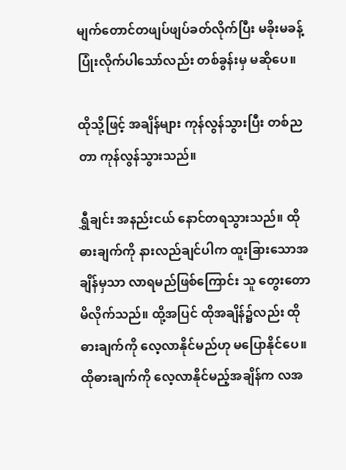မျက်တောင်တဖျပ်ဖျပ်ခတ်လိုက်ပြီး မခိုးမခန့်ပြုံးလိုက်ပါသော်လည်း တစ်ခွန်းမှ မဆိုပေ။

ထိုသို့ဖြင့် အချိန်များ ကုန်လွန်သွားပြီး တစ်ညတာ ကုန်လွန်သွားသည်။

ရွှီချင်း အနည်းငယ် နောင်တရသွားသည်။ ထိုဓားချက်ကို နားလည်ချင်ပါက ထူးခြားသောအချိန်မှသာ လာရမည်ဖြစ်ကြောင်း သူ တွေးတောမိလိုက်သည်။ ထို့အပြင် ထိုအချိန်၌လည်း ထိုဓားချက်ကို လေ့လာနိုင်မည်ဟု မပြောနိုင်ပေ။ ထိုဓားချက်ကို လေ့လာနိုင်မည့်အချိန်က လအ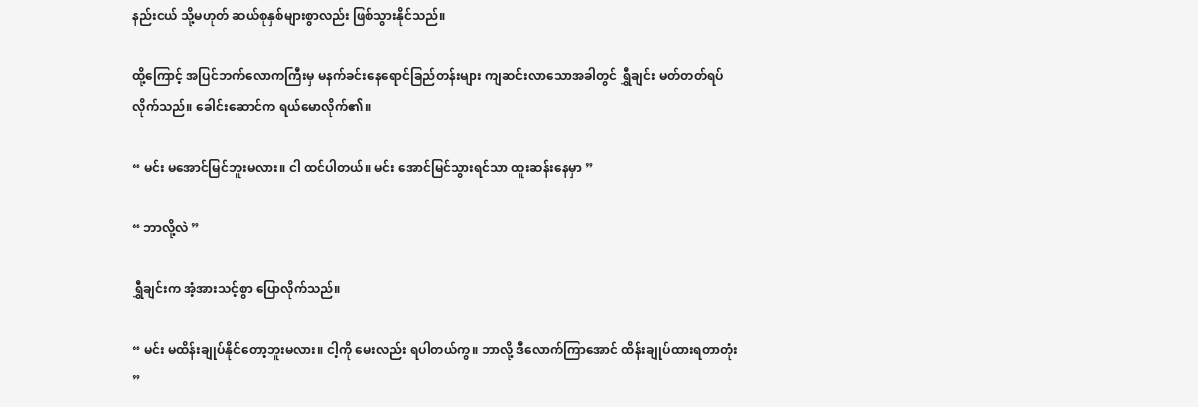နည်းငယ် သို့မဟုတ် ဆယ်စုနှစ်များစွာလည်း ဖြစ်သွားနိုင်သည်။

ထို့ကြောင့် အပြင်ဘက်လောကကြီးမှ မနက်ခင်းနေရောင်ခြည်တန်းများ ကျဆင်းလာသောအခါတွင် ရွှီချင်း မတ်တတ်ရပ်လိုက်သည်။ ခေါင်းဆောင်က ရယ်မောလိုက်၏။

“ မင်း မအောင်မြင်ဘူးမလား။ ငါ ထင်ပါတယ်။ မင်း အောင်မြင်သွားရင်သာ ထူးဆန်းနေမှာ ”

“ ဘာလို့လဲ ”

ရွှီချင်းက အံ့အားသင့်စွာ ပြောလိုက်သည်။

“ မင်း မထိန်းချုပ်နိုင်တော့ဘူးမလား။ ငါ့ကို မေးလည်း ရပါတယ်ကွ။ ဘာလို့ ဒီလောက်ကြာအောင် ထိန်းချုပ်ထားရတာတုံး ”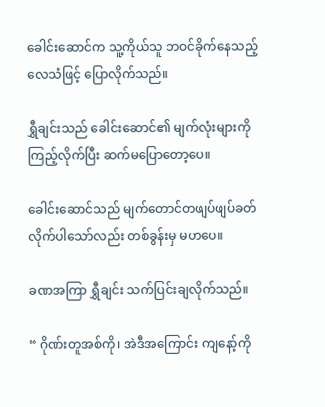ခေါင်းဆောင်က သူ့ကိုယ်သူ ဘဝင်ခိုက်နေသည့်လေသံဖြင့် ပြောလိုက်သည်။

ရွှီချင်းသည် ခေါင်းဆောင်၏ မျက်လုံးများကို ကြည့်လိုက်ပြီး ဆက်မပြောတော့ပေ။

ခေါင်းဆောင်သည် မျက်တောင်တဖျပ်ဖျပ်ခတ်လိုက်ပါသော်လည်း တစ်ခွန်းမှ မဟပေ။

ခဏအကြာ ရွှီချင်း သက်ပြင်းချလိုက်သည်။

“ ဂိုဏ်းတူအစ်ကို၊ အဲဒီအကြောင်း ကျနော့်ကို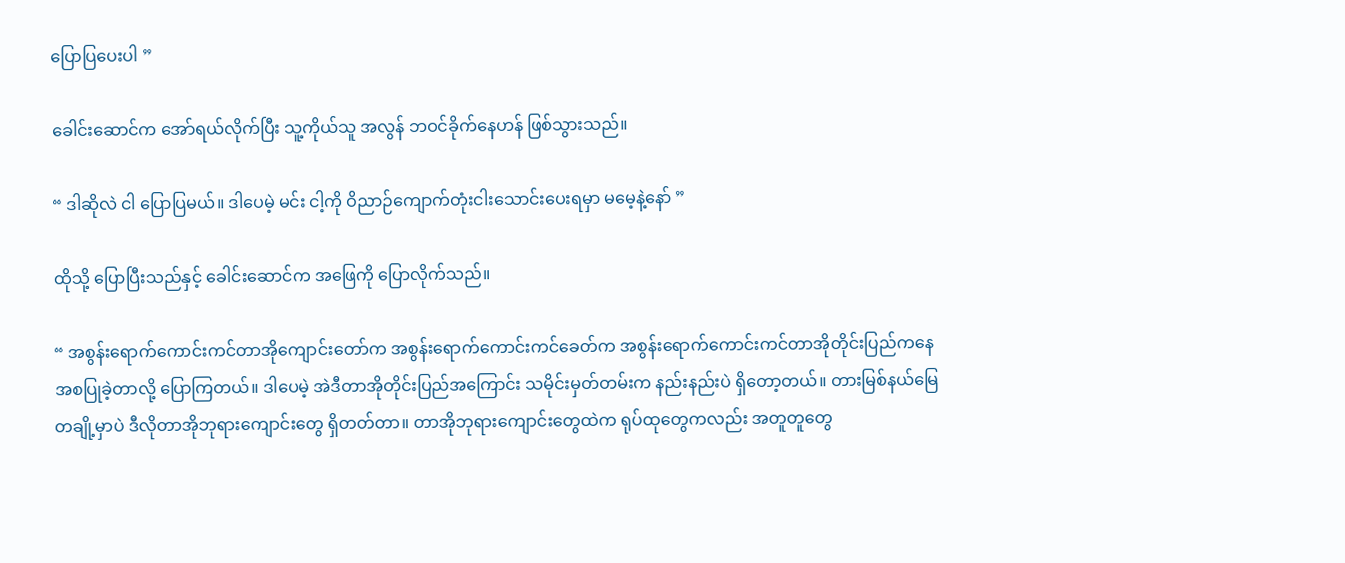ပြောပြပေးပါ ”

ခေါင်းဆောင်က အော်ရယ်လိုက်ပြီး သူ့ကိုယ်သူ အလွန် ဘဝင်ခိုက်နေဟန် ဖြစ်သွားသည်။

“ ဒါဆိုလဲ ငါ ပြောပြမယ်။ ဒါပေမဲ့ မင်း ငါ့ကို ဝိညာဉ်ကျောက်တုံးငါးသောင်းပေးရမှာ မမေ့နဲ့နော် ”

ထိုသို့ ပြောပြီးသည်နှင့် ခေါင်းဆောင်က အဖြေကို ပြောလိုက်သည်။

“ အစွန်းရောက်ကောင်းကင်တာအိုကျောင်းတော်က အစွန်းရောက်ကောင်းကင်ခေတ်က အစွန်းရောက်ကောင်းကင်တာအိုတိုင်းပြည်ကနေ အစပြုခဲ့တာလို့ ပြောကြတယ်။ ဒါပေမဲ့ အဲဒီတာအိုတိုင်းပြည်အကြောင်း သမိုင်းမှတ်တမ်းက နည်းနည်းပဲ ရှိတော့တယ်။ တားမြစ်နယ်မြေတချို့မှာပဲ ဒီလိုတာအိုဘုရားကျောင်းတွေ ရှိတတ်တာ။ တာအိုဘုရားကျောင်းတွေထဲက ရုပ်ထုတွေကလည်း အတူတူတွေ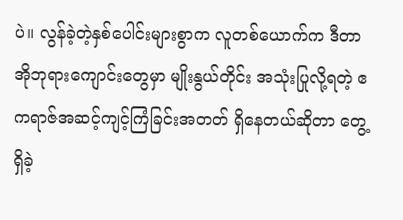ပဲ။ လွန်ခဲ့တဲ့နှစ်ပေါင်းများစွာက လူတစ်ယောက်က ဒီတာအိုဘုရားကျောင်းတွေမှာ မျိုးနွယ်တိုင်း အသုံးပြုလို့ရတဲ့ ဧကရာဇ်အဆင့်ကျင့်ကြံခြင်းအတတ် ရှိနေတယ်ဆိုတာ တွေ့ရှိခဲ့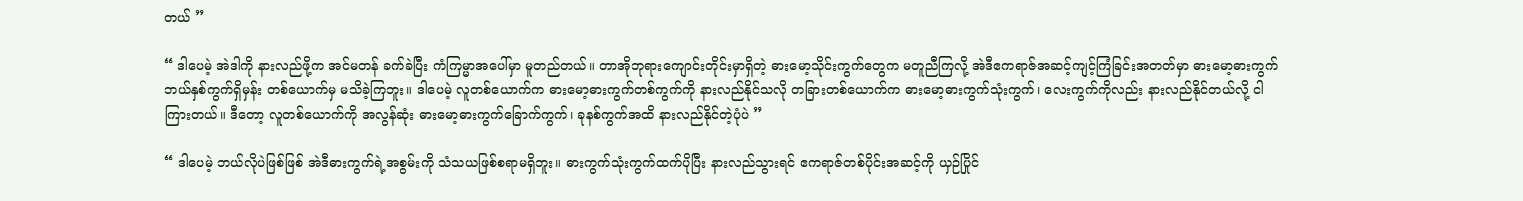တယ် ”

“ ဒါပေမဲ့ အဲဒါကို နားလည်ဖို့က အင်မတန် ခက်ခဲပြီး ကံကြမ္မာအပေါ်မှာ မူတည်တယ်။ တာအိုဘုရားကျောင်းတိုင်းမှာရှိတဲ့ ဓားမော့သိုင်းကွက်တွေက မတူညီကြလို့ အဲဒီဧကရာဇ်အဆင့်ကျင့်ကြံခြင်းအတတ်မှာ ဓားမော့ဓားကွက်ဘယ်နှစ်ကွက်ရှိမှန်း တစ်ယောက်မှ မသိခဲ့ကြဘူး။ ဒါပေမဲ့ လူတစ်ယောက်က ဓားမော့ဓားကွက်တစ်ကွက်ကို နားလည်နိုင်သလို တခြားတစ်ယောက်က ဓားမော့ဓားကွက်သုံးကွက်၊ လေးကွက်ကိုလည်း နားလည်နိုင်တယ်လို့ ငါ ကြားတယ်။ ဒီတော့ လူတစ်ယောက်ကို အလွန်ဆုံး ဓားမော့ဓားကွက်ခြောက်ကွက်၊ ခုနစ်ကွက်အထိ နားလည်နိုင်တဲ့ပုံပဲ ”

“ ဒါပေမဲ့ ဘယ်လိုပဲဖြစ်ဖြစ် အဲဒီဓားကွက်ရဲ့အစွမ်းကို သံသယဖြစ်စရာမရှိဘူး။ ဓားကွက်သုံးကွက်ထက်ပိုပြီး နားလည်သွားရင် ဧကရာဇ်တစ်ပိုင်းအဆင့်ကို ယှဉ်ပြိုင်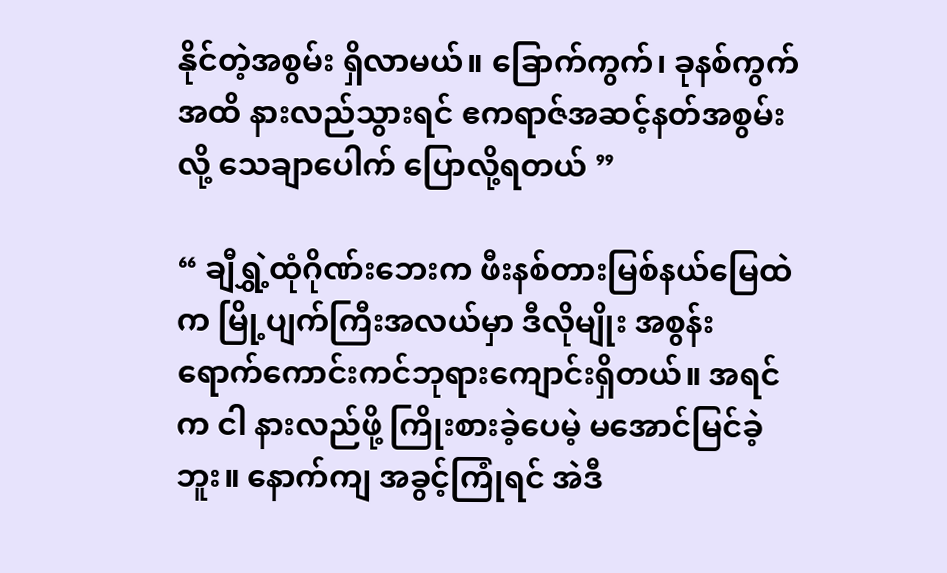နိုင်တဲ့အစွမ်း ရှိလာမယ်။ ခြောက်ကွက်၊ ခုနစ်ကွက်အထိ နားလည်သွားရင် ဧကရာဇ်အဆင့်နတ်အစွမ်းလို့ သေချာပေါက် ပြောလို့ရတယ် ”

“ ချီရွှဲ့ထုံဂိုဏ်းဘေးက ဖီးနစ်တားမြစ်နယ်မြေထဲက မြို့ပျက်ကြီးအလယ်မှာ ဒီလိုမျိုး အစွန်းရောက်ကောင်းကင်ဘုရားကျောင်းရှိတယ်။ အရင်က ငါ နားလည်ဖို့ ကြိုးစားခဲ့ပေမဲ့ မအောင်မြင်ခဲ့ဘူး။ နောက်ကျ အခွင့်ကြုံရင် အဲဒီ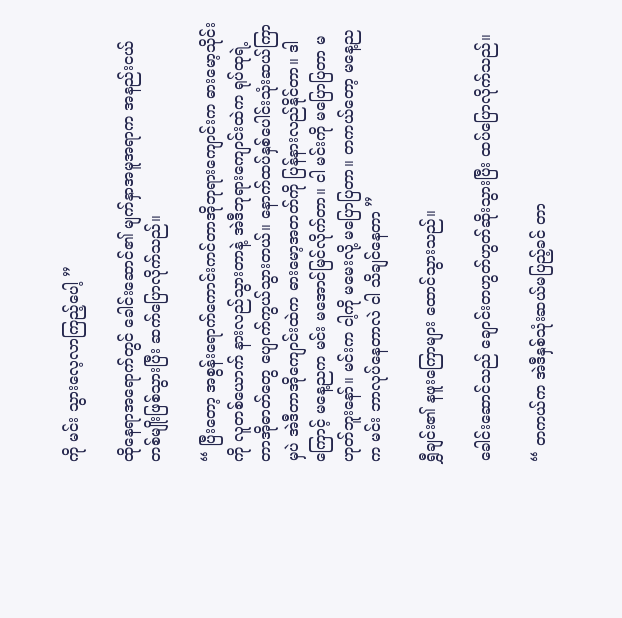ကို မင်း သွားလေ့လာကြည့်ပေါ့ ”

ထိုနေရာအရောက်တွင် ခေါင်းဆောင်၏ မျက်နှာအမူအရာက အနည်းငယ် တစ်မျိုးဖြစ်သွားပြီး ဆက်ပြောလိုက်သည်။

“ ပြီးတော့ အစွန်းရောက်ကောင်းကင်တာအိုဘုရားကျောင်းက ဓားမော့သိုင်းကို လူတစ်ယောက် နားလည်သွားတာနဲ့ အဲဒီဘုရားကျောင်းထဲက ရုပ်ထုရဲ့ တာအိုဓာတ်တွေ ပျောက်ကွယ်သွားတယ်။ နောက်ထပ်နှစ်ပေါင်းသုံးဆယ်ကြာမှပဲ အဲဒီတာအိုကျောင်းထဲက ဓားမော့အတတ်ကို ပြန်နားလည်နိုင်တာ။ ဒါကြောင့် မနေ့ညက မင်း မအောင်မြင်လိုက်တာ။ ငါ မင်းကို မပြောပြတာ မဟုတ်ဘူးနော်။ မင်းက ငါ့ကို မမေးလို့ မပြောပြတာ။ တကယ်တော့ မနေ့ညက မင်း ဘာလုပ်နေတာလဲ ငါ သိချင်နေတာ ”

ရွှီချင်း၏ နဖူးကြောများ ထောင်သွားသည်။

ခေါင်းဆောင်သည် ချောင်းတဟွတ်ဟွတ်ဆိုးသွားပြီး ထပ်ပြောလိုက်သည်။

“ တကယ်က အဲဒီနှစ်သုံးဆယ်မပြည့်ခင် တာ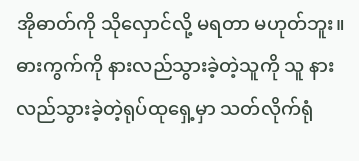အိုဓာတ်ကို သိုလှောင်လို့ မရတာ မဟုတ်ဘူး။ ဓားကွက်ကို နားလည်သွားခဲ့တဲ့သူကို သူ နားလည်သွားခဲ့တဲ့ရုပ်ထုရှေ့မှာ သတ်လိုက်ရုံ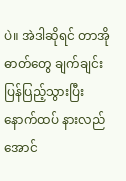ပဲ။ အဲဒါဆိုရင် တာအိုဓာတ်တွေ ချက်ချင်း ပြန်ပြည့်သွားပြီး နောက်ထပ် နားလည်အောင်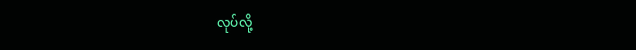လုပ်လို့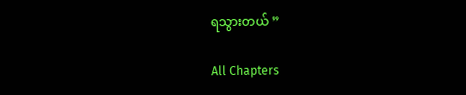ရသွားတယ် ”

All Chapters